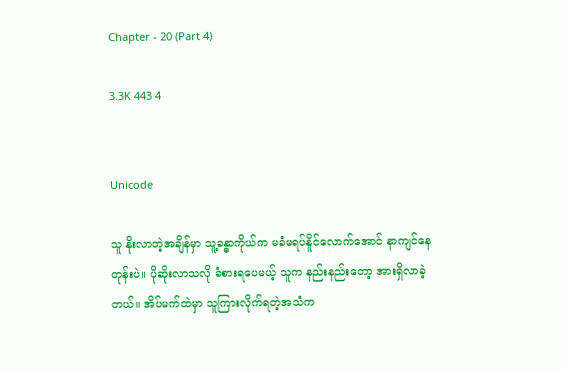Chapter - 20 (Part 4)

3.3K 443 4


Unicode

သူ နိုးလာတဲ့အချိန်မှာ သူ့ခန္ဓာကိုယ်က မခံမရပ်နိူင်လောက်အောင် နာကျင်နေတုန်းပဲ။ ပိုဆိုးလာသလို ခံစားရပေမယ့် သူက နည်းနည်းတော့ အားရှိလာခဲ့တယ်။ အိပ်မက်ထဲမှာ သူကြားလိုက်ရတဲ့အသံက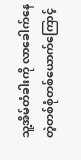သူ့အိမ်တံခါးကို လာခေါက်နေတဲ့တစ်စုံတစ်ယောက်ကြောင့်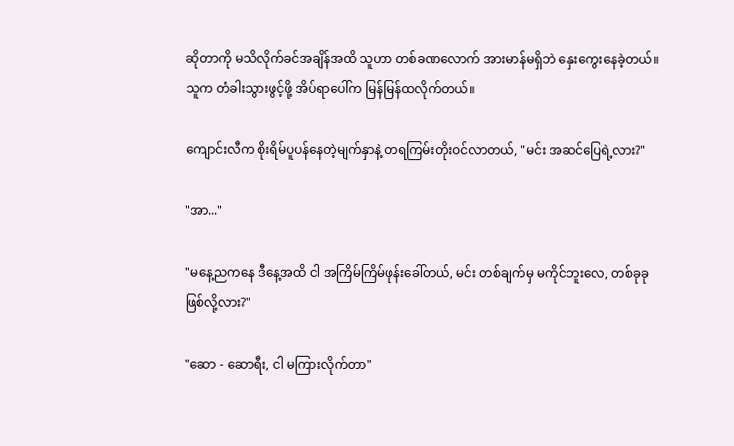ဆိုတာကို မသိလိုက်ခင်အချိန်အထိ သူဟာ တစ်ခဏလောက် အားမာန်မရှိဘဲ နှေးကွေးနေခဲ့တယ်။ သူက တံခါးသွားဖွင့်ဖို့ အိပ်ရာပေါ်က မြန်မြန်ထလိုက်တယ်။

ကျောင်းလီက စိုးရိမ်ပူပန်နေတဲ့မျက်နှာနဲ့ တရကြမ်းတိုးဝင်လာတယ်, "မင်း အဆင်ပြေရဲ့လား?"

"အာ..."

"မနေ့ညကနေ ဒီနေ့အထိ ငါ အကြိမ်ကြိမ်ဖုန်းခေါ်တယ်, မင်း တစ်ချက်မှ မကိုင်ဘူးလေ, တစ်ခုခုဖြစ်လို့လား?"

"ဆော - ဆောရီး, ငါ မကြားလိုက်တာ"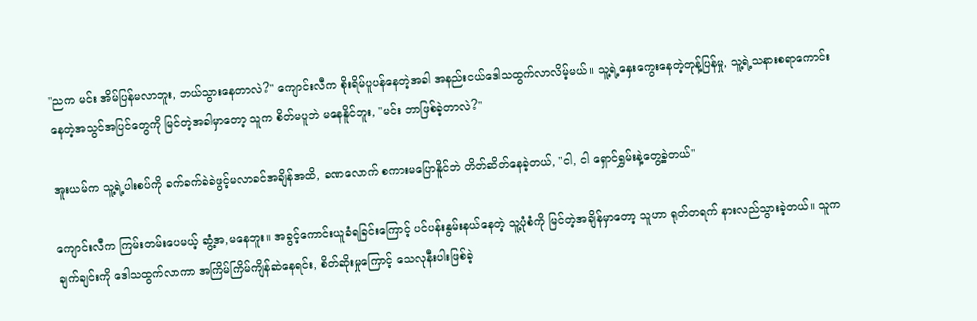"ညက မင်း အိမ်ပြန်မလာဘူး, ဘယ်သွားနေတာလဲ?" ကျောင်းလီက စိုးရိမ်ပူပန်နေတဲ့အခါ အနည်းငယ်ဒေါသထွက်လာလိမ့်မယ်။ သူ့ရဲ့နှေးကွေးနေတဲ့တုန့်ပြန်မှု, သူ့ရဲ့သနားစရာကောင်းနေတဲ့အသွင်အပြင်တွေကို မြင်တဲ့အခါမှာတော့ သူက စိတ်မပူဘဲ မနေနိူင်ဘူး, "မင်း ဘာဖြစ်ခဲ့တာလဲ?"

အူးယမ်က သူ့ရဲ့ပါးစပ်ကို ခက်ခက်ခဲခဲဖွင့်မလာခင်အချိန်အထိ, ခဏလောက် စကားမပြောနိူင်ဘဲ တိတ်ဆိတ်နေခဲ့တယ်, "ငါ, ငါ ရှောင်ရွှမ်းနဲ့တွေ့ခဲ့တယ်"

ကျောင်းလီက ကြမ်းတမ်းပေမယ့် ဆွံ့အ,မနေဘူး။ အခွင့်ကောင်းယူခံရခြင်းကြောင့် ပင်ပန်းနွမ်းနယ်နေတဲ့ သူ့ပုံစံကို မြင်တဲ့အချိန်မှာတော့ သူဟာ ရုတ်တရက် နားလည်သွားခဲ့တယ်။ သူက ချက်ချင်းကို ဒေါသထွက်လာကာ အကြိမ်ကြိမ်ကျိန်ဆဲနေရင်း, စိတ်ဆိုးမှုကြောင့် သေလုနီးပါးဖြစ်ခဲ့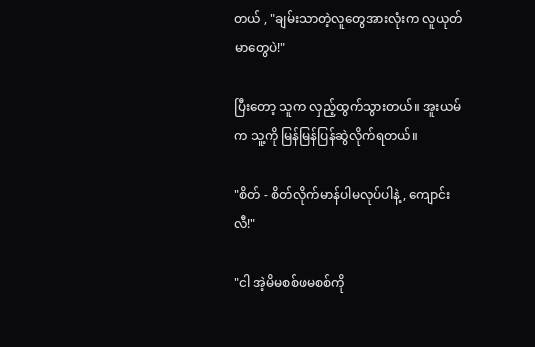တယ် , "ချမ်းသာတဲ့လူတွေအားလုံးက လူယုတ်မာတွေပဲ!"

ပြီးတော့ သူက လှည့်ထွက်သွားတယ်။ အူးယမ်က သူ့ကို မြန်မြန်ပြန်ဆွဲလိုက်ရတယ်။

"စိတ် - စိတ်လိုက်မာန်ပါမလုပ်ပါနဲ့, ကျောင်းလီ!"

"ငါ အဲ့မိမစစ်ဖမစစ်ကို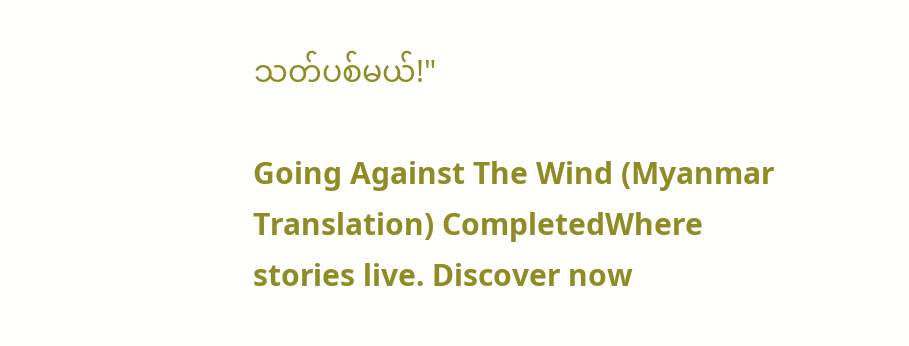သတ်ပစ်မယ်!"

Going Against The Wind (Myanmar Translation) CompletedWhere stories live. Discover now